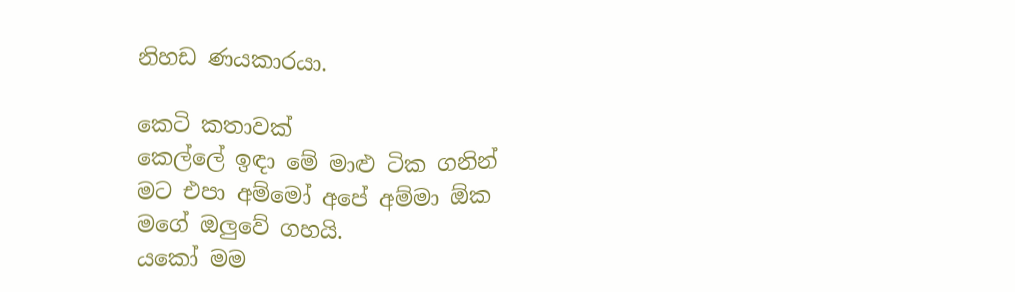නිහඩ ණයකාරයා.

කෙටි කතාවක්
කෙල්ලේ ඉඳා මේ මාළු ටික ගනින්
මට එපා අම්මෝ අපේ අම්මා ඕක මගේ ඔලුවේ ගහයි.
යකෝ මම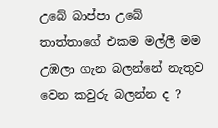උබේ බාප්පා උබේ තාත්තාගේ එකම මල්ලී මම උඹලා ගැන බලන්නේ නැතුව වෙන කවුරු බලන්න ද ?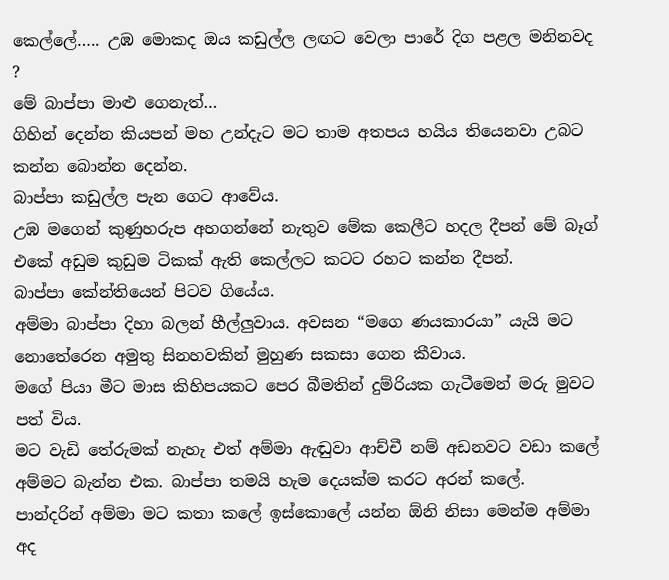කෙල්ලේ….. උඹ මොකද ඔය කඩුල්ල ලඟට වෙලා පාරේ දිග පළල මනිනවද ?
මේ බාප්පා මාළු ගෙනැත්…
ගිහින් දෙන්න කියපන් මහ උන්දැට මට තාම අතපය හයිය තියෙනවා උබට කන්න බොන්න දෙන්න.
බාප්පා කඩුල්ල පැන ගෙට ආවේය.
උඹ මගෙන් කුණුහරුප අහගන්නේ නැතුව මේක කෙලීට හදල දීපන් මේ බෑග් එකේ අඩුම කුඩුම ටිකක් ඇති කෙල්ලට කටට රහට කන්න දීපන්.
බාප්පා කේන්තියෙන් පිටව ගියේය.
අම්මා බාප්පා දිහා බලන් හීල්ලුවාය. අවසන “මගෙ ණයකාරයා” යැයි මට නොතේරෙන අමුතු සිනහවකින් මුහුණ සකසා ගෙන කීවාය.
මගේ පියා මීට මාස කිහිපයකට පෙර බීමතින් දුම්රියක ගැටීමෙන් මරු මුවට පත් විය.
මට වැඩි තේරුමක් නැහැ එත් අම්මා ඇඬුවා ආච්චී නම් අඩනවට වඩා කලේ අම්මට බැන්න එක. බාප්පා තමයි හැම දෙයක්ම කරට අරන් කලේ.
පාන්දරින් අම්මා මට කතා කලේ ඉස්කොලේ යන්න ඕනි නිසා මෙන්ම අම්මා අද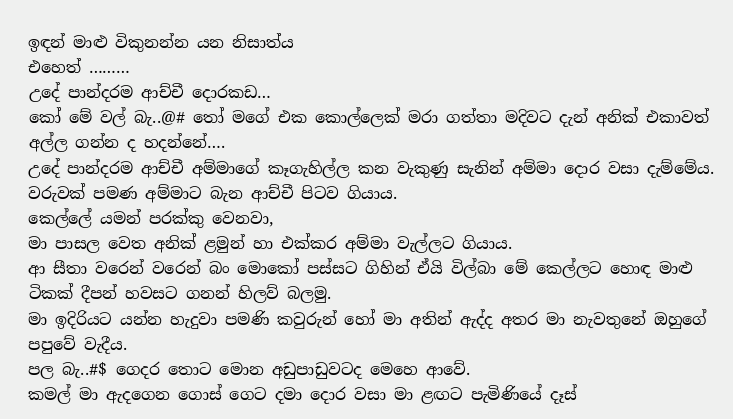ඉඳන් මාළු විකුනන්න යන නිසාත්ය
එහෙත් ………
උදේ පාන්දරම ආච්චී දොරකඩ…
කෝ මේ වල් බැ..@# තෝ මගේ එක කොල්ලෙක් මරා ගත්තා මදිවට දැන් අනික් එකාවත් අල්ල ගන්න ද හදන්නේ….
උදේ පාන්දරම ආච්චී අම්මාගේ කෑගැහිල්ල කන වැකුණු සැනින් අම්මා දොර වසා දැම්මේය. වරුවක් පමණ අම්මාට බැන ආච්චී පිටව ගියාය.
කෙල්ලේ යමන් පරක්කු වෙනවා,
මා පාසල වෙත අනික් ළමුන් හා එක්කර අම්මා වැල්ලට ගියාය.
ආ සීතා වරෙන් වරෙන් බං මොකෝ පස්සට ගිහින් ඒයි විල්බා මේ කෙල්ලට හොඳ මාළු ටිකක් දීපන් හවසට ගනන් හිලව් බලමු.
මා ඉදිරියට යන්න හැදුවා පමණි කවුරුන් හෝ මා අතින් ඇද්ද අතර මා නැවතුනේ ඔහුගේ පපුවේ වැදීය.
පල බැ..#$ ගෙදර තොට මොන අඩුපාඩුවටද මෙහෙ ආවේ.
කමල් මා ඇදගෙන ගොස් ගෙට දමා දොර වසා මා ළඟට පැමිණියේ දෑස්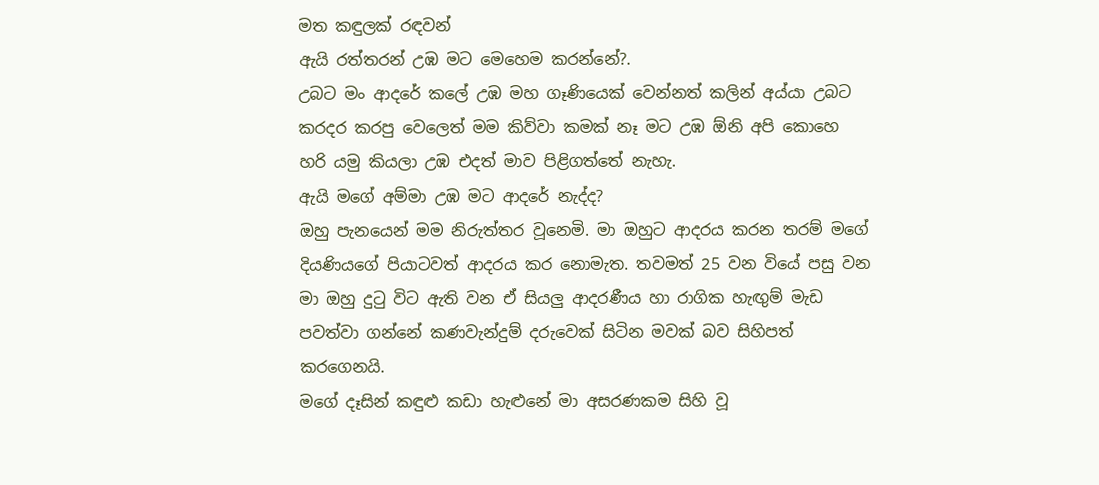මත කඳුලක් රඳවන්
ඇයි රත්තරන් උඹ මට මෙහෙම කරන්නේ?.
උබට මං ආදරේ කලේ උඹ මහ ගෑණියෙක් වෙන්නත් කලින් අය්යා උබට කරදර කරපු වෙලෙත් මම කිව්වා කමක් නෑ මට උඹ ඕනි අපි කොහෙ හරි යමු කියලා උඹ එදත් මාව පිළිගත්තේ නැහැ.
ඇයි මගේ අම්මා උඹ මට ආදරේ නැද්ද?
ඔහු පැනයෙන් මම නිරුත්තර වූනෙමි. මා ඔහුට ආදරය කරන තරම් මගේ දියණියගේ පියාටවත් ආදරය කර නොමැත. තවමත් 25 වන වියේ පසු වන මා ඔහු දුටු විට ඇති වන ඒ සියලු ආදරණීය හා රාගික හැඟුම් මැඩ පවත්වා ගන්නේ කණවැන්දුම් දරුවෙක් සිටින මවක් බව සිහිපත් කරගෙනයි.
මගේ දෑසින් කඳුළු කඩා හැළුනේ මා අසරණකම සිහි වූ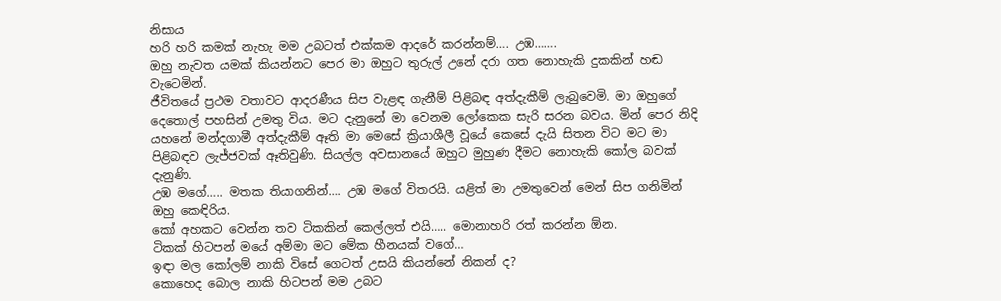නිසාය
හරි හරි කමක් නැහැ මම උබටත් එක්කම ආදරේ කරන්නම්…. උඹ…….
ඔහු නැවත යමක් කියන්නට පෙර මා ඔහුට තුරුල් උනේ දරා ගත නොහැකි දුකකින් හඬ වැටෙමින්.
ජීවිතයේ ප්‍රථම වතාවට ආදරණීය සිප වැළඳ ගැනීම් පිළිබඳ අත්දැකීම් ලැබුවෙමි. මා ඔහුගේ දෙතොල් පහසින් උමතු විය. මට දැනුනේ මා වෙනම ලෝකෙක සැරි සරන බවය. මින් පෙර නිදි යහනේ මන්දගාමී අත්දැකීම් ඈති මා මෙසේ ක්‍රියාශීලී වූයේ කෙසේ දැයි සිතන විට මට මා පිළිබඳව ලැජ්ජවක් ඈතිවුණි. සියල්ල අවසානයේ ඔහුට මුහුණ දීමට නොහැකි කෝල බවක් දැනුණි.
උඹ මගේ….. මතක තියාගනින්…. උඹ මගේ විතරයි. යළිත් මා උමතුවෙන් මෙන් සිප ගනිමින් ඔහු කෙඳිරිය.
කෝ අහකට වෙන්න තව ටිකකින් කෙල්ලත් එයි….. මොනාහරි රත් කරන්න ඕන.
ටිකක් හිටපන් මයේ අම්මා මට මේක හීනයක් වගේ…
ඉඳා මල කෝලම් නාකි විසේ ගෙටත් උසයි කියන්නේ නිකන් ද?
කොහෙද බොල නාකි හිටපන් මම උබට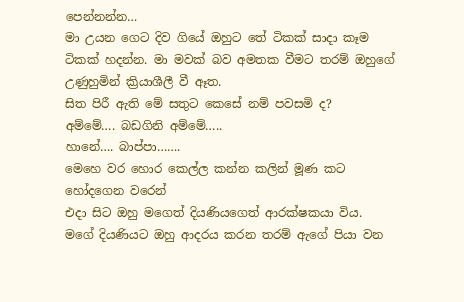පෙන්නන්න…
මා උයන ගෙට දිව ගියේ ඔහුට තේ ටිකක් සාදා කෑම ටිකක් හදන්න. මා මවක් බව අමතක වීමට තරම් ඔහුගේ උණුහුමින් ක්‍රියාශීලී වී ඈත.
සිත පිරී ඇති මේ සතුට කෙසේ නම් පවසමි ද?
අම්මේ…. බඩගිනි අම්මේ…..
හානේ…. බාප්පා…….
මෙහෙ වර හොර කෙල්ල කන්න කලින් මූණ කට හෝදගෙන වරෙන්
එදා සිට ඔහු මගෙත් දියණියගෙත් ආරක්ෂකයා විය. මගේ දියණියට ඔහු ආදරය කරන තරම් ඇගේ පියා වන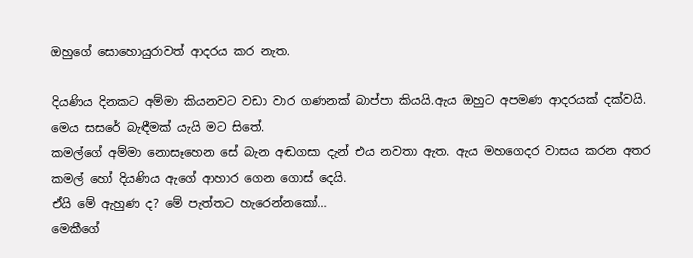ඔහුගේ සොහොයුරාවත් ආදරය කර නැත.

දියණිය දිනකට අම්මා කියනවට වඩා වාර ගණනක් බාප්පා කියයි.ඇය ඔහුට අපමණ ආදරයක් දක්වයි. මෙය සසරේ බැඳීමක් යැයි මට සිතේ.
කමල්ගේ අම්මා නොසෑහෙන සේ බැන අඬගසා දැන් එය නවතා ඇත. ඇය මහගෙදර වාසය කරන අතර කමල් හෝ දියණිය ඇගේ ආහාර ගෙන ගොස් දෙයි.
ඒයි මේ ඇහුණ ද? මේ පැත්තට හැරෙන්නකෝ…
මෙකීගේ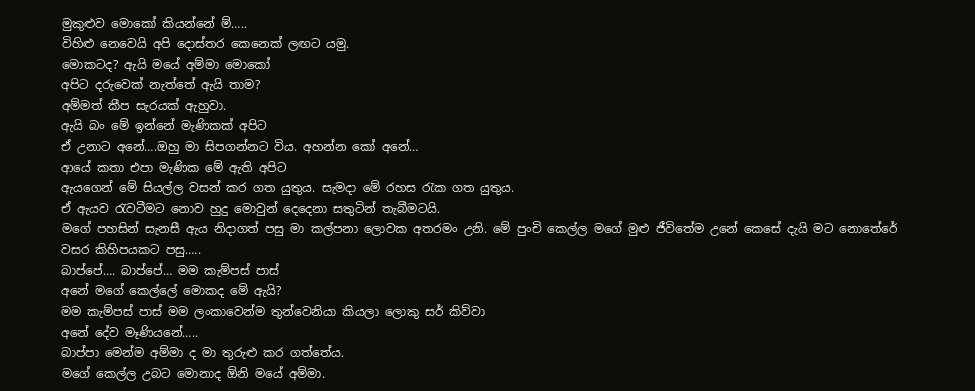මුකුළුව මොකෝ කියන්නේ ම්…..
විහිළු නෙවෙයි අපි දොස්තර කෙනෙක් ලඟට යමු.
මොකටද? ඇයි මයේ අම්මා මොකෝ
අපිට දරුවෙක් නැත්තේ ඇයි තාම?
අම්මත් කීප සැරයක් ඇහුවා.
ඇයි බං මේ ඉන්නේ මැණිකක් අපිට
ඒ උනාට අනේ….ඔහු මා සිපගන්නට විය. අහන්න කෝ අනේ…
ආයේ කතා එපා මැණික මේ ඇති අපිට
ඇයගෙන් මේ සියල්ල වසන් කර ගත යුතුය. සැමදා මේ රහස රැක ගත යුතුය.
ඒ ඇයව රැවටීමට නොව හුදු මොවුන් දෙදෙනා සතුටින් තැබීමටයි.
මගේ පහසින් සැනසී ඇය නිදාගත් පසු මා කල්පනා ලොවක අතරමං උනි. මේ පුංචි කෙල්ල මගේ මුළු ජීවිතේම උනේ කෙසේ දැයි මට නොතේරේ
වසර කිහිපයකට පසු…..
බාප්පේ…. බාප්පේ… මම කැම්පස් පාස්
අනේ මගේ කෙල්ලේ මොකද මේ ඇයි?
මම කැම්පස් පාස් මම ලංකාවෙන්ම තුන්වෙනියා කියලා ලොකු සර් කිව්වා
අනේ දේව මෑණියනේ…..
බාප්පා මෙන්ම අම්මා ද මා තුරුළු කර ගත්තේය.
මගේ කෙල්ල උබට මොනාද ඕනි මයේ අම්මා.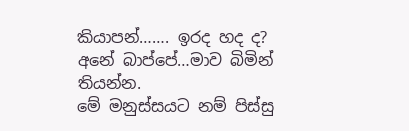කියාපන්……. ඉරද හද ද?
අනේ බාප්පේ…මාව බිමින් තියන්න.
මේ මනුස්සයට නම් පිස්සු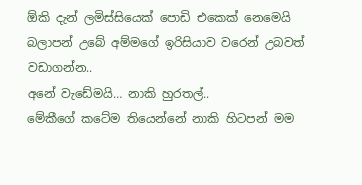ඕකි දැන් ලමිස්සියෙක් පොඩි එකෙක් නෙමෙයි
බලාපන් උබේ අම්මගේ ඉරිසියාව වරෙන් උබවත් වඩාගන්න..
අනේ වැඩේමයි… නාකි හුරතල්..
මේකීගේ කටේම තියෙන්නේ නාකි හිටපන් මම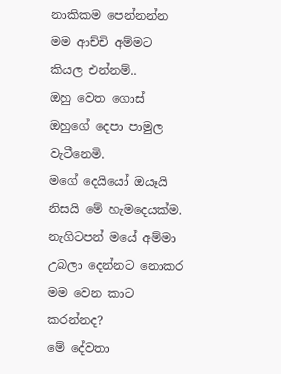නාකිකම පෙන්නන්න
මම ආච්චි අම්මට කියල එන්නම්..
ඔහු වෙත ගොස් ඔහුගේ දෙපා පාමුල වැටීනෙමි.
මගේ දෙයියෝ ඔයෑයි නිසයි මේ හැමදෙයක්ම.
නැගිටපන් මයේ අම්මා උබලා දෙන්නට නොකර මම වෙන කාට කරන්නද?
මේ දේවතා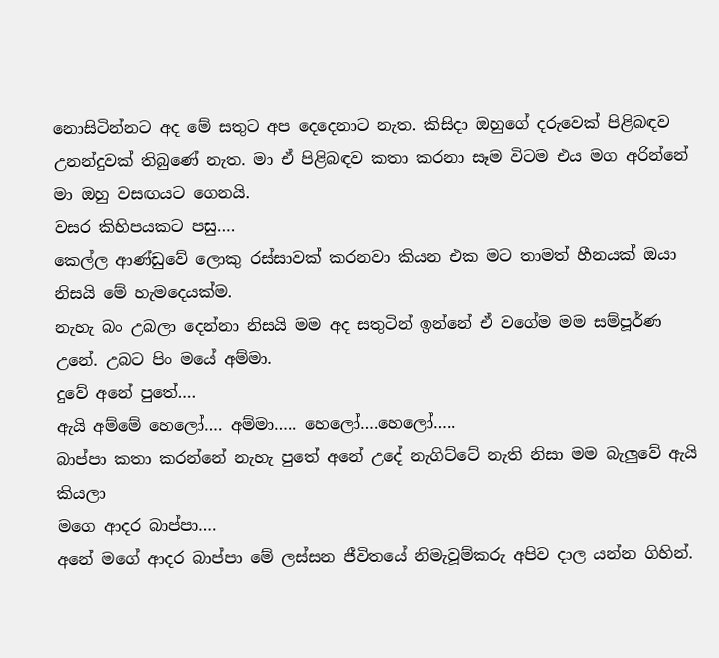නොසිටින්නට අද මේ සතුට අප දෙදෙනාට නැත. කිසිදා ඔහුගේ දරුවෙක් පිළිබඳව උනන්දුවක් තිබුණේ නැත. මා ඒ පිළිබඳව කතා කරනා සෑම විටම එය මග අරින්නේ මා ඔහු වසඟයට ගෙනයි.
වසර කිහිපයකට පසු….
කෙල්ල ආණ්ඩුවේ ලොකු රස්සාවක් කරනවා කියන එක මට තාමත් හීනයක් ඔයා නිසයි මේ හැමදෙයක්ම.
නැහැ බං උබලා දෙන්නා නිසයි මම අද සතුටින් ඉන්නේ ඒ වගේම මම සම්පූර්ණ උනේ. උබට පිං මයේ අම්මා.
දුවේ අනේ පුතේ….
ඇයි අම්මේ හෙලෝ…. අම්මා….. හෙලෝ….හෙලෝ…..
බාප්පා කතා කරන්නේ නැහැ පුතේ අනේ උදේ නැගිට්ටේ නැති නිසා මම බැලුවේ ඇයි කියලා
මගෙ ආදර බාප්පා….
අනේ මගේ ආදර බාප්පා මේ ලස්සන ජීවිතයේ නිමැවූම්කරු අපිව දාල යන්න ගිහින්.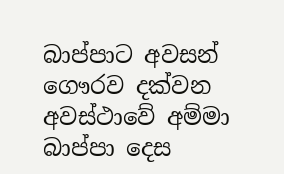බාප්පාට අවසන් ගෞරව දක්වන අවස්ථාවේ අම්මා බාප්පා දෙස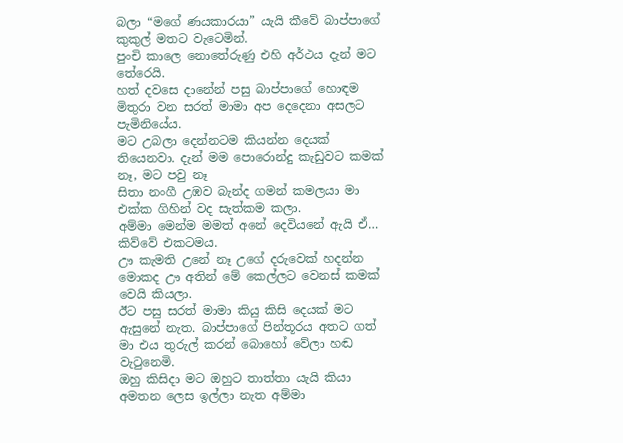බලා “මගේ ණයකාරයා” යැයි කීවේ බාප්පාගේ කුකුල් මතට වැටෙමින්.
පුංචි කාලෙ නොතේරුණු එහි අර්ථය දැන් මට තේරෙයි.
හත් දවසෙ දානේන් පසු බාප්පාගේ හොඳම මිතුරා වන සරත් මාමා අප දෙදෙනා අසලට පැමිනියේය.
මට උබලා දෙන්නටම කියන්න දෙයක් තියෙනවා. දැන් මම පොරොන්දු කැඩුවට කමක් නෑ, මට පවු නෑ
සිතා නංගී උඹව බැන්ද ගමන් කමලයා මා එක්ක ගිහින් වද සැත්කම කලා.
අම්මා මෙන්ම මමත් අනේ දෙවියනේ ඇයි ඒ… කිව්වේ එකටමය.
ඌ කැමති උනේ නෑ උගේ දරුවෙක් හදන්න මොකද ඌ අතින් මේ කෙල්ලට වෙනස් කමක් වෙයි කියලා.
ඊට පසු සරත් මාමා කියු කිසි දෙයක් මට ඇසුනේ නැත. බාප්පාගේ පින්තූරය අතට ගත් මා එය තුරුල් කරන් බොහෝ වේලා හඬ වැටුනෙමි.
ඔහු කිසිදා මට ඔහුට තාත්තා යැයි කියා අමතන ලෙස ඉල්ලා නැත අම්මා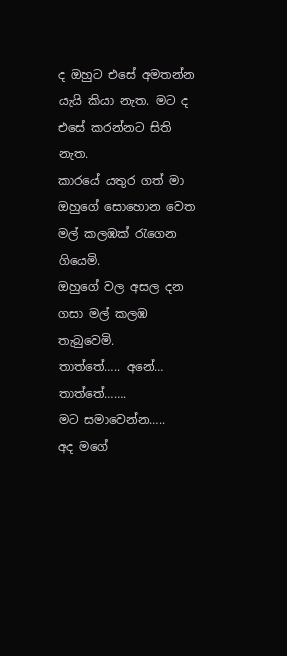ද ඔහුට එසේ අමතන්න යැයි කියා නැත. මට ද එසේ කරන්නට සිති නැත.
කාරයේ යතුර ගත් මා ඔහුගේ සොහොන වෙත මල් කලඹක් රැගෙන ගියෙමි.
ඔහුගේ වල අසල දන ගසා මල් කලඹ තැබුවෙමි.
තාත්තේ….. අනේ… තාත්තේ…….
මට සමාවෙන්න…..
අද මගේ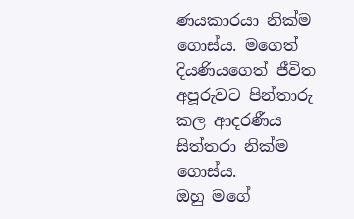ණයකාරයා නික්ම ගොස්ය. මගෙත් දියණියගෙත් ජීවිත අපූරුවට පින්තාරු කල ආදරණීය සිත්තරා නික්ම ගොස්ය.
ඔහු මගේ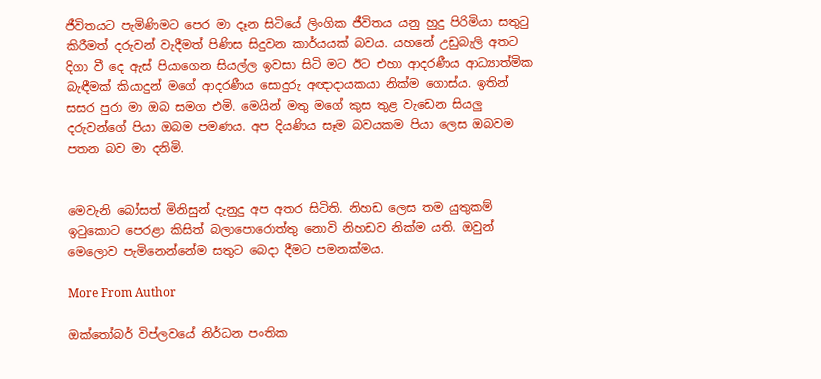ජීවිතයට පැමිණිමට පෙර මා දෑන සිටියේ ලිංගික ජීවිතය යනු හුදු පිරිමියා සතුටු කිරීමත් දරුවන් වැදීමත් පිණිස සිදුවන කාර්යයක් බවය. යහනේ උඩුබැලි අතට දිගා වී දෙ ඇස් පියාගෙන සියල්ල ඉවසා සිටි මට ඊට එහා ආදරණීය ආධ්‍යාත්මික බැඳීමක් කියාදුන් මගේ ආදරණීය සොදුරු අඥාදායකයා නික්ම ගොස්ය. ඉතින් සසර පුරා මා ඔබ සමග එමි. මෙයින් මතු මගේ කුස තුළ වැඩෙන සියලු දරුවන්ගේ පියා ඔබම පමණය. අප දියණිය සෑම බවයකම පියා ලෙස ඔබවම පතන බව මා දනිමි.


මෙවැනි බෝසත් මිනිසුන් දැනුදු අප අතර සිටිති. නිහඩ ලෙස තම යුතුකම් ඉටුකොට පෙරළා කිසිත් බලාපොරොත්තු නොවි නිහඩව නික්ම යති. ඔවුන් මෙලොව පැමිනෙන්නේම සතුට බෙදා දීමට පමනක්මය.

More From Author

ඔක්තෝබර් විප්ලවයේ නිර්ධන පංතික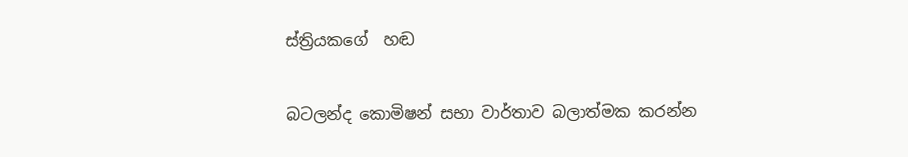ස්ත්‍රියකගේ  හඬ

බටලන්ද කොමිෂන් සභා වාර්තාව බලාත්මක කරන්න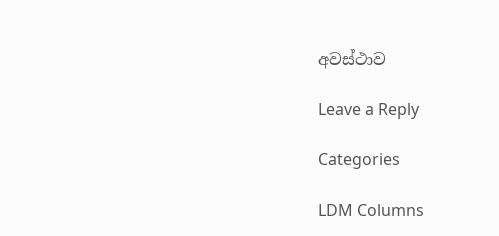අවස්ථාව

Leave a Reply

Categories

LDM Columns